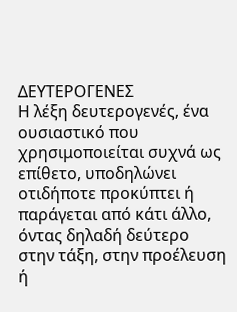ΔΕΥΤΕΡΟΓΕΝΕΣ
Η λέξη δευτερογενές, ένα ουσιαστικό που χρησιμοποιείται συχνά ως επίθετο, υποδηλώνει οτιδήποτε προκύπτει ή παράγεται από κάτι άλλο, όντας δηλαδή δεύτερο στην τάξη, στην προέλευση ή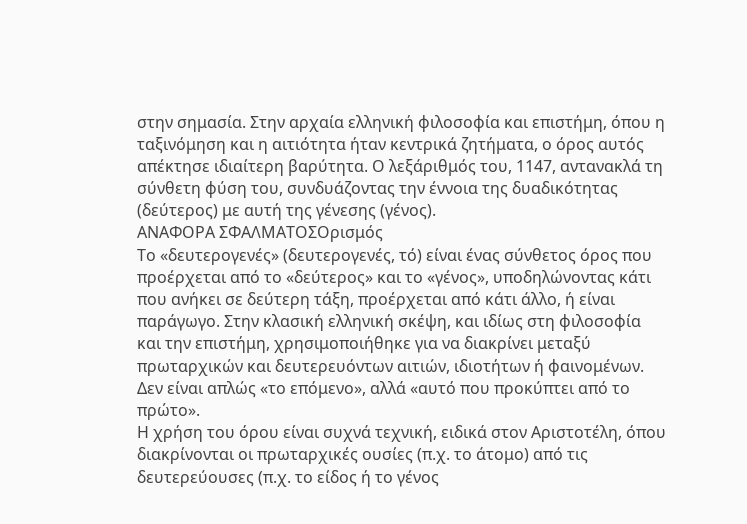στην σημασία. Στην αρχαία ελληνική φιλοσοφία και επιστήμη, όπου η ταξινόμηση και η αιτιότητα ήταν κεντρικά ζητήματα, ο όρος αυτός απέκτησε ιδιαίτερη βαρύτητα. Ο λεξάριθμός του, 1147, αντανακλά τη σύνθετη φύση του, συνδυάζοντας την έννοια της δυαδικότητας (δεύτερος) με αυτή της γένεσης (γένος).
ΑΝΑΦΟΡΑ ΣΦΑΛΜΑΤΟΣΟρισμός
Το «δευτερογενές» (δευτερογενές, τό) είναι ένας σύνθετος όρος που προέρχεται από το «δεύτερος» και το «γένος», υποδηλώνοντας κάτι που ανήκει σε δεύτερη τάξη, προέρχεται από κάτι άλλο, ή είναι παράγωγο. Στην κλασική ελληνική σκέψη, και ιδίως στη φιλοσοφία και την επιστήμη, χρησιμοποιήθηκε για να διακρίνει μεταξύ πρωταρχικών και δευτερευόντων αιτιών, ιδιοτήτων ή φαινομένων. Δεν είναι απλώς «το επόμενο», αλλά «αυτό που προκύπτει από το πρώτο».
Η χρήση του όρου είναι συχνά τεχνική, ειδικά στον Αριστοτέλη, όπου διακρίνονται οι πρωταρχικές ουσίες (π.χ. το άτομο) από τις δευτερεύουσες (π.χ. το είδος ή το γένος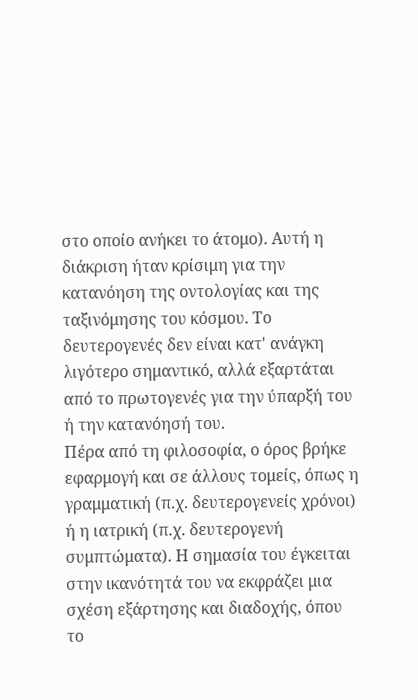στο οποίο ανήκει το άτομο). Αυτή η διάκριση ήταν κρίσιμη για την κατανόηση της οντολογίας και της ταξινόμησης του κόσμου. Το δευτερογενές δεν είναι κατ' ανάγκη λιγότερο σημαντικό, αλλά εξαρτάται από το πρωτογενές για την ύπαρξή του ή την κατανόησή του.
Πέρα από τη φιλοσοφία, ο όρος βρήκε εφαρμογή και σε άλλους τομείς, όπως η γραμματική (π.χ. δευτερογενείς χρόνοι) ή η ιατρική (π.χ. δευτερογενή συμπτώματα). Η σημασία του έγκειται στην ικανότητά του να εκφράζει μια σχέση εξάρτησης και διαδοχής, όπου το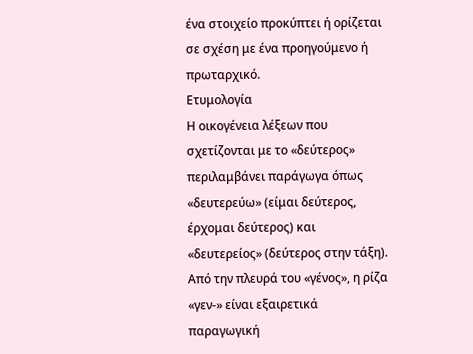ένα στοιχείο προκύπτει ή ορίζεται σε σχέση με ένα προηγούμενο ή πρωταρχικό.
Ετυμολογία
Η οικογένεια λέξεων που σχετίζονται με το «δεύτερος» περιλαμβάνει παράγωγα όπως «δευτερεύω» (είμαι δεύτερος, έρχομαι δεύτερος) και «δευτερείος» (δεύτερος στην τάξη). Από την πλευρά του «γένος», η ρίζα «γεν-» είναι εξαιρετικά παραγωγική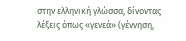στην ελληνική γλώσσα, δίνοντας λέξεις όπως «γενεά» (γέννηση,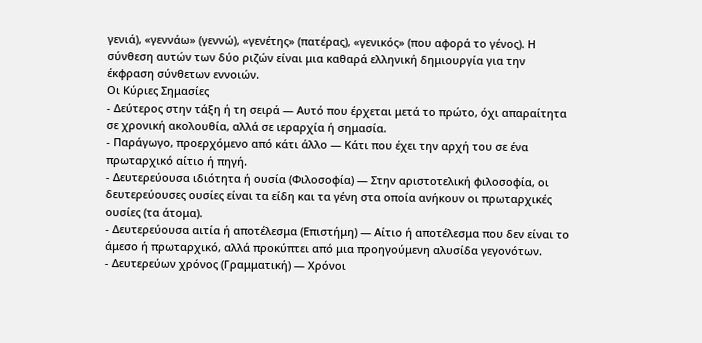γενιά), «γεννάω» (γεννώ), «γενέτης» (πατέρας), «γενικός» (που αφορά το γένος). Η σύνθεση αυτών των δύο ριζών είναι μια καθαρά ελληνική δημιουργία για την έκφραση σύνθετων εννοιών.
Οι Κύριες Σημασίες
- Δεύτερος στην τάξη ή τη σειρά — Αυτό που έρχεται μετά το πρώτο, όχι απαραίτητα σε χρονική ακολουθία, αλλά σε ιεραρχία ή σημασία.
- Παράγωγο, προερχόμενο από κάτι άλλο — Κάτι που έχει την αρχή του σε ένα πρωταρχικό αίτιο ή πηγή.
- Δευτερεύουσα ιδιότητα ή ουσία (Φιλοσοφία) — Στην αριστοτελική φιλοσοφία, οι δευτερεύουσες ουσίες είναι τα είδη και τα γένη στα οποία ανήκουν οι πρωταρχικές ουσίες (τα άτομα).
- Δευτερεύουσα αιτία ή αποτέλεσμα (Επιστήμη) — Αίτιο ή αποτέλεσμα που δεν είναι το άμεσο ή πρωταρχικό, αλλά προκύπτει από μια προηγούμενη αλυσίδα γεγονότων.
- Δευτερεύων χρόνος (Γραμματική) — Χρόνοι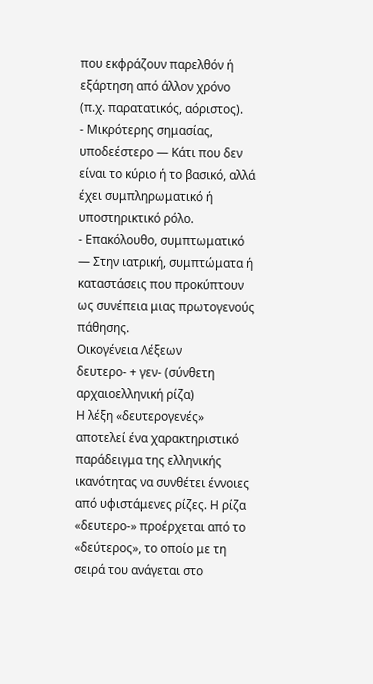που εκφράζουν παρελθόν ή εξάρτηση από άλλον χρόνο (π.χ. παρατατικός, αόριστος).
- Μικρότερης σημασίας, υποδεέστερο — Κάτι που δεν είναι το κύριο ή το βασικό, αλλά έχει συμπληρωματικό ή υποστηρικτικό ρόλο.
- Επακόλουθο, συμπτωματικό — Στην ιατρική, συμπτώματα ή καταστάσεις που προκύπτουν ως συνέπεια μιας πρωτογενούς πάθησης.
Οικογένεια Λέξεων
δευτερο- + γεν- (σύνθετη αρχαιοελληνική ρίζα)
Η λέξη «δευτερογενές» αποτελεί ένα χαρακτηριστικό παράδειγμα της ελληνικής ικανότητας να συνθέτει έννοιες από υφιστάμενες ρίζες. Η ρίζα «δευτερο-» προέρχεται από το «δεύτερος», το οποίο με τη σειρά του ανάγεται στο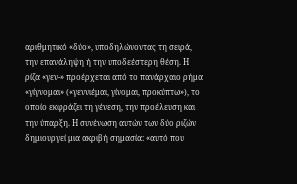αριθμητικό «δύο», υποδηλώνοντας τη σειρά, την επανάληψη ή την υποδεέστερη θέση. Η ρίζα «γεν-» προέρχεται από το πανάρχαιο ρήμα «γίγνομαι» («γεννιέμαι, γίνομαι, προκύπτω»), το οποίο εκφράζει τη γένεση, την προέλευση και την ύπαρξη. Η συνένωση αυτών των δύο ριζών δημιουργεί μια ακριβή σημασία: «αυτό που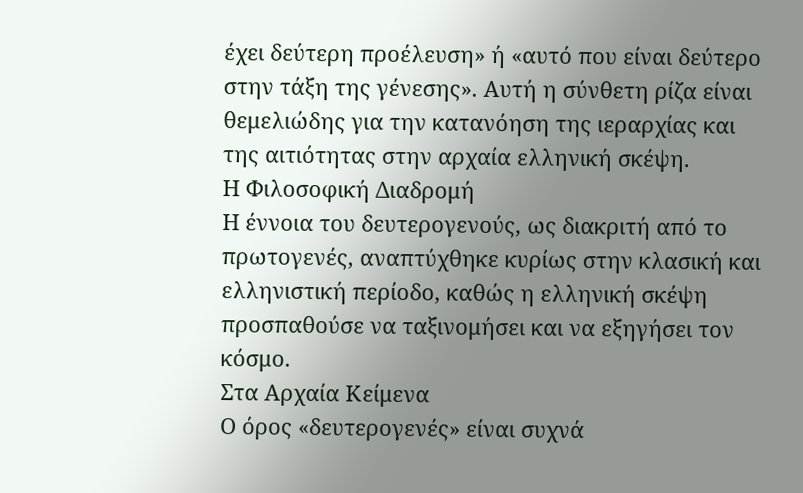έχει δεύτερη προέλευση» ή «αυτό που είναι δεύτερο στην τάξη της γένεσης». Αυτή η σύνθετη ρίζα είναι θεμελιώδης για την κατανόηση της ιεραρχίας και της αιτιότητας στην αρχαία ελληνική σκέψη.
Η Φιλοσοφική Διαδρομή
Η έννοια του δευτερογενούς, ως διακριτή από το πρωτογενές, αναπτύχθηκε κυρίως στην κλασική και ελληνιστική περίοδο, καθώς η ελληνική σκέψη προσπαθούσε να ταξινομήσει και να εξηγήσει τον κόσμο.
Στα Αρχαία Κείμενα
Ο όρος «δευτερογενές» είναι συχνά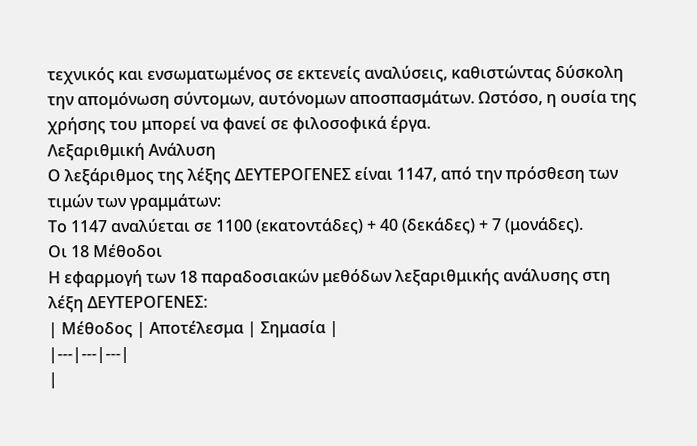τεχνικός και ενσωματωμένος σε εκτενείς αναλύσεις, καθιστώντας δύσκολη την απομόνωση σύντομων, αυτόνομων αποσπασμάτων. Ωστόσο, η ουσία της χρήσης του μπορεί να φανεί σε φιλοσοφικά έργα.
Λεξαριθμική Ανάλυση
Ο λεξάριθμος της λέξης ΔΕΥΤΕΡΟΓΕΝΕΣ είναι 1147, από την πρόσθεση των τιμών των γραμμάτων:
Το 1147 αναλύεται σε 1100 (εκατοντάδες) + 40 (δεκάδες) + 7 (μονάδες).
Οι 18 Μέθοδοι
Η εφαρμογή των 18 παραδοσιακών μεθόδων λεξαριθμικής ανάλυσης στη λέξη ΔΕΥΤΕΡΟΓΕΝΕΣ:
| Μέθοδος | Αποτέλεσμα | Σημασία |
|---|---|---|
|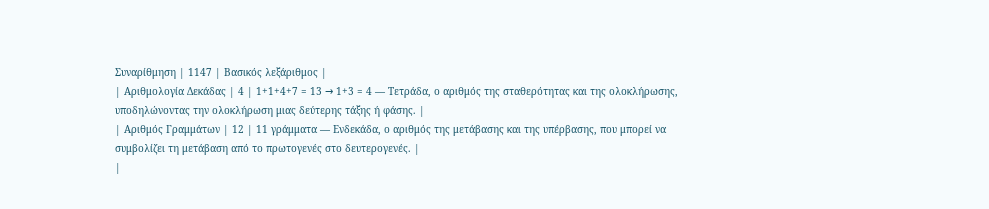Συναρίθμηση | 1147 | Βασικός λεξάριθμος |
| Αριθμολογία Δεκάδας | 4 | 1+1+4+7 = 13 → 1+3 = 4 — Τετράδα, ο αριθμός της σταθερότητας και της ολοκλήρωσης, υποδηλώνοντας την ολοκλήρωση μιας δεύτερης τάξης ή φάσης. |
| Αριθμός Γραμμάτων | 12 | 11 γράμματα — Ενδεκάδα, ο αριθμός της μετάβασης και της υπέρβασης, που μπορεί να συμβολίζει τη μετάβαση από το πρωτογενές στο δευτερογενές. |
|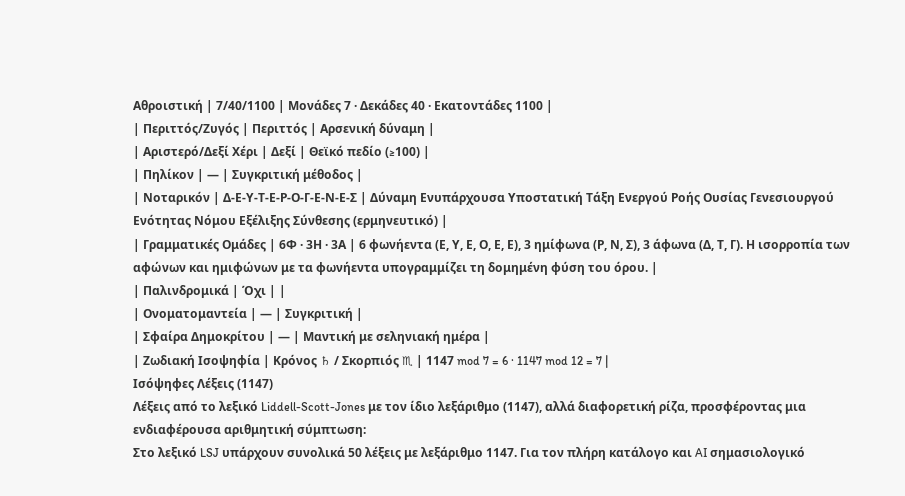Αθροιστική | 7/40/1100 | Μονάδες 7 · Δεκάδες 40 · Εκατοντάδες 1100 |
| Περιττός/Ζυγός | Περιττός | Αρσενική δύναμη |
| Αριστερό/Δεξί Χέρι | Δεξί | Θεϊκό πεδίο (≥100) |
| Πηλίκον | — | Συγκριτική μέθοδος |
| Νοταρικόν | Δ-Ε-Υ-Τ-Ε-Ρ-Ο-Γ-Ε-Ν-Ε-Σ | Δύναμη Ενυπάρχουσα Υποστατική Τάξη Ενεργού Ροής Ουσίας Γενεσιουργού Ενότητας Νόμου Εξέλιξης Σύνθεσης (ερμηνευτικό) |
| Γραμματικές Ομάδες | 6Φ · 3Η · 3Α | 6 φωνήεντα (Ε, Υ, Ε, Ο, Ε, Ε), 3 ημίφωνα (Ρ, Ν, Σ), 3 άφωνα (Δ, Τ, Γ). Η ισορροπία των αφώνων και ημιφώνων με τα φωνήεντα υπογραμμίζει τη δομημένη φύση του όρου. |
| Παλινδρομικά | Όχι | |
| Ονοματομαντεία | — | Συγκριτική |
| Σφαίρα Δημοκρίτου | — | Μαντική με σεληνιακή ημέρα |
| Ζωδιακή Ισοψηφία | Κρόνος ♄ / Σκορπιός ♏ | 1147 mod 7 = 6 · 1147 mod 12 = 7 |
Ισόψηφες Λέξεις (1147)
Λέξεις από το λεξικό Liddell-Scott-Jones με τον ίδιο λεξάριθμο (1147), αλλά διαφορετική ρίζα, προσφέροντας μια ενδιαφέρουσα αριθμητική σύμπτωση:
Στο λεξικό LSJ υπάρχουν συνολικά 50 λέξεις με λεξάριθμο 1147. Για τον πλήρη κατάλογο και AI σημασιολογικό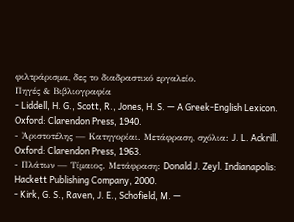φιλτράρισμα, δες το διαδραστικό εργαλείο.
Πηγές & Βιβλιογραφία
- Liddell, H. G., Scott, R., Jones, H. S. — A Greek-English Lexicon. Oxford: Clarendon Press, 1940.
- Ἀριστοτέλης — Κατηγορίαι. Μετάφραση, σχόλια: J. L. Ackrill. Oxford: Clarendon Press, 1963.
- Πλάτων — Τίμαιος. Μετάφραση: Donald J. Zeyl. Indianapolis: Hackett Publishing Company, 2000.
- Kirk, G. S., Raven, J. E., Schofield, M. —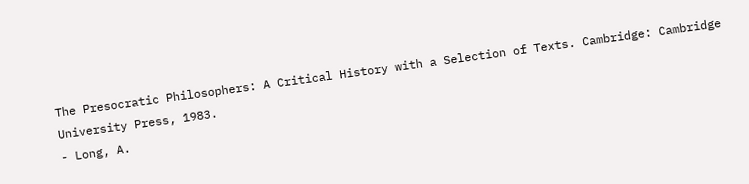The Presocratic Philosophers: A Critical History with a Selection of Texts. Cambridge: Cambridge University Press, 1983.
- Long, A.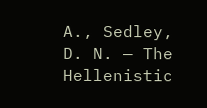A., Sedley, D. N. — The Hellenistic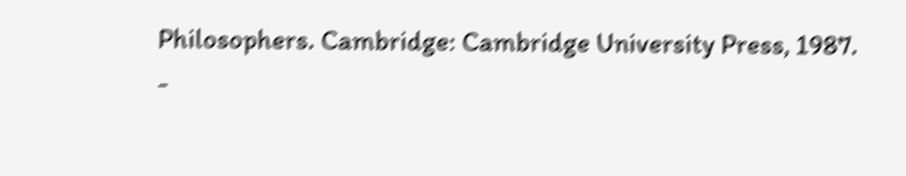Philosophers. Cambridge: Cambridge University Press, 1987.
-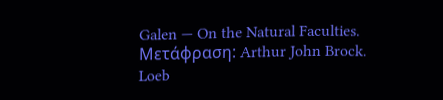Galen — On the Natural Faculties. Μετάφραση: Arthur John Brock. Loeb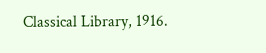Classical Library, 1916.